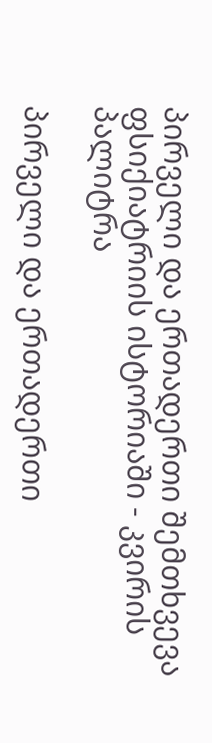პირველი და ერთადერთი შემთხვევა ფსიქიატრიის ისტორიაში - კვირის პალიტრა

პირველი და ერთადერთი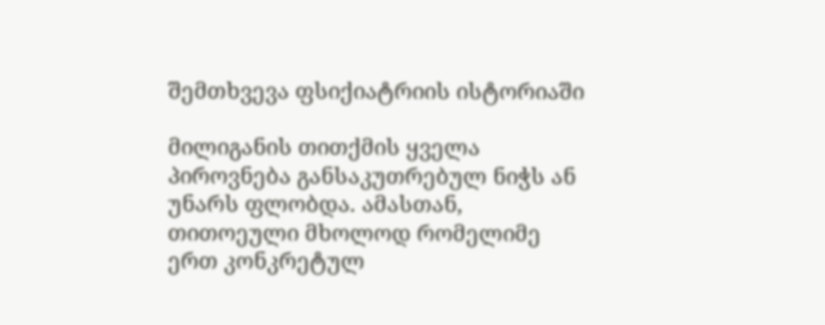შემთხვევა ფსიქიატრიის ისტორიაში

მილიგანის თითქმის ყველა პიროვნება განსაკუთრებულ ნიჭს ან უნარს ფლობდა. ამასთან, თითოეული მხოლოდ რომელიმე ერთ კონკრეტულ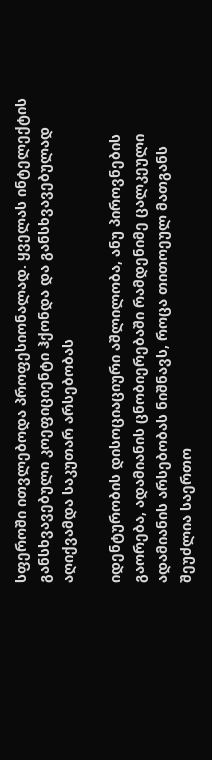სფეროში ითვლებოდა პროფესიონალად. ყველას ინტელექტის განსხვავებული კოეფიციენტი ჰქონდა და განსხვავებულად აღიქვამდა საკუთარ არსებობას

იდენტურობის დისოციაციური აშლილობა, ანუ პიროვნების გაორება, ადამიანის ცნობიერებაში რამდენიმე ცალკეული ადამიანის არსებობას ნიშნავს, როცა თითოეულ მათგანს შეუძლია საერთო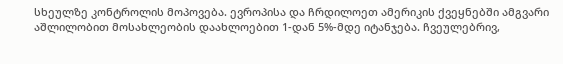სხეულზე კონტროლის მოპოვება. ევროპისა და ჩრდილოეთ ამერიკის ქვეყნებში ამგვარი აშლილობით მოსახლეობის დაახლოებით 1-დან 5%-მდე იტანჯება. ჩვეულებრივ,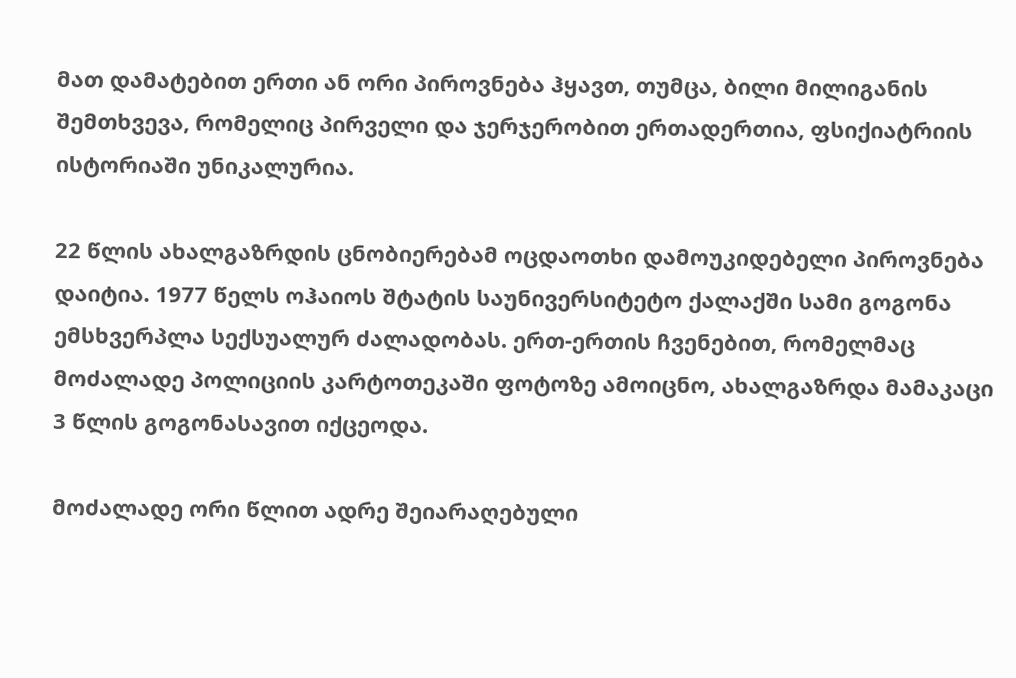მათ დამატებით ერთი ან ორი პიროვნება ჰყავთ, თუმცა, ბილი მილიგანის შემთხვევა, რომელიც პირველი და ჯერჯერობით ერთადერთია, ფსიქიატრიის ისტორიაში უნიკალურია.

22 წლის ახალგაზრდის ცნობიერებამ ოცდაოთხი დამოუკიდებელი პიროვნება დაიტია. 1977 წელს ოჰაიოს შტატის საუნივერსიტეტო ქალაქში სამი გოგონა ემსხვერპლა სექსუალურ ძალადობას. ერთ-ერთის ჩვენებით, რომელმაც მოძალადე პოლიციის კარტოთეკაში ფოტოზე ამოიცნო, ახალგაზრდა მამაკაცი 3 წლის გოგონასავით იქცეოდა.

მოძალადე ორი წლით ადრე შეიარაღებული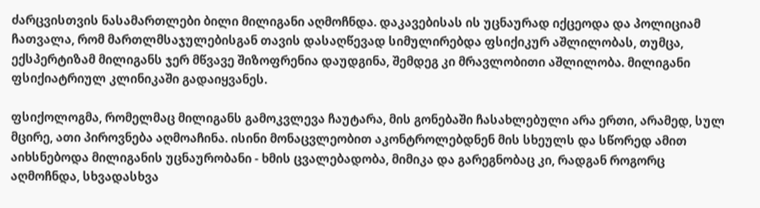ძარცვისთვის ნასამართლები ბილი მილიგანი აღმოჩნდა. დაკავებისას ის უცნაურად იქცეოდა და პოლიციამ ჩათვალა, რომ მართლმსაჯულებისგან თავის დასაღწევად სიმულირებდა ფსიქიკურ აშლილობას, თუმცა, ექსპერტიზამ მილიგანს ჯერ მწვავე შიზოფრენია დაუდგინა, შემდეგ კი მრავლობითი აშლილობა. მილიგანი ფსიქიატრიულ კლინიკაში გადაიყვანეს.

ფსიქოლოგმა, რომელმაც მილიგანს გამოკვლევა ჩაუტარა, მის გონებაში ჩასახლებული არა ერთი, არამედ, სულ მცირე, ათი პიროვნება აღმოაჩინა. ისინი მონაცვლეობით აკონტროლებდნენ მის სხეულს და სწორედ ამით აიხსნებოდა მილიგანის უცნაურობანი - ხმის ცვალებადობა, მიმიკა და გარეგნობაც კი, რადგან როგორც აღმოჩნდა, სხვადასხვა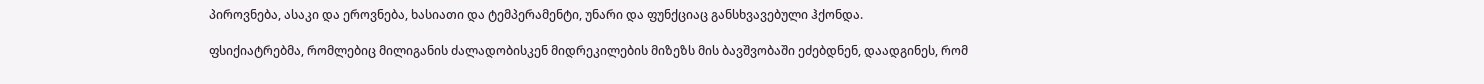პიროვნება, ასაკი და ეროვნება, ხასიათი და ტემპერამენტი, უნარი და ფუნქციაც განსხვავებული ჰქონდა.

ფსიქიატრებმა, რომლებიც მილიგანის ძალადობისკენ მიდრეკილების მიზეზს მის ბავშვობაში ეძებდნენ, დაადგინეს, რომ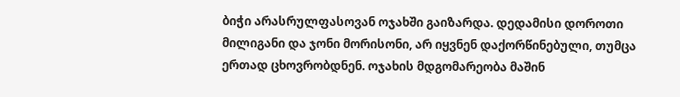ბიჭი არასრულფასოვან ოჯახში გაიზარდა. დედამისი დოროთი მილიგანი და ჯონი მორისონი, არ იყვნენ დაქორწინებული, თუმცა ერთად ცხოვრობდნენ. ოჯახის მდგომარეობა მაშინ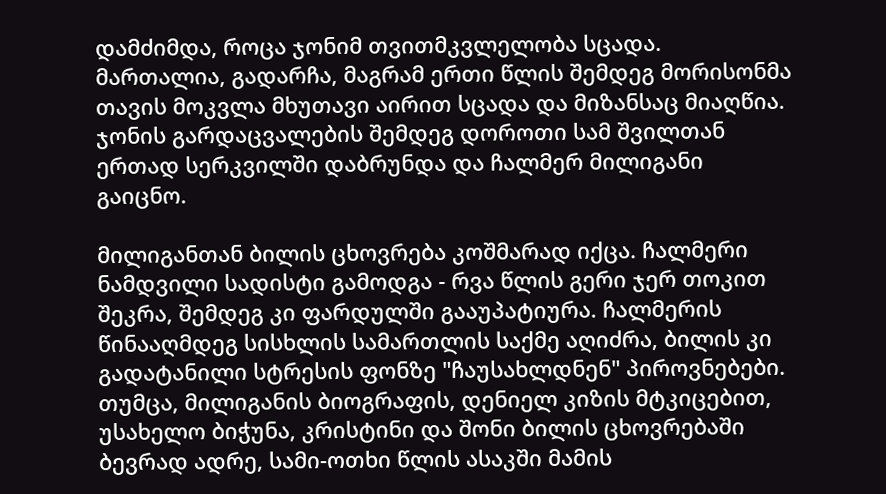დამძიმდა, როცა ჯონიმ თვითმკვლელობა სცადა. მართალია, გადარჩა, მაგრამ ერთი წლის შემდეგ მორისონმა თავის მოკვლა მხუთავი აირით სცადა და მიზანსაც მიაღწია. ჯონის გარდაცვალების შემდეგ დოროთი სამ შვილთან ერთად სერკვილში დაბრუნდა და ჩალმერ მილიგანი გაიცნო.

მილიგანთან ბილის ცხოვრება კოშმარად იქცა. ჩალმერი ნამდვილი სადისტი გამოდგა - რვა წლის გერი ჯერ თოკით შეკრა, შემდეგ კი ფარდულში გააუპატიურა. ჩალმერის წინააღმდეგ სისხლის სამართლის საქმე აღიძრა, ბილის კი გადატანილი სტრესის ფონზე "ჩაუსახლდნენ" პიროვნებები. თუმცა, მილიგანის ბიოგრაფის, დენიელ კიზის მტკიცებით, უსახელო ბიჭუნა, კრისტინი და შონი ბილის ცხოვრებაში ბევრად ადრე, სამი-ოთხი წლის ასაკში მამის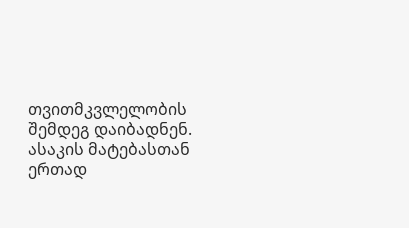თვითმკვლელობის შემდეგ დაიბადნენ. ასაკის მატებასთან ერთად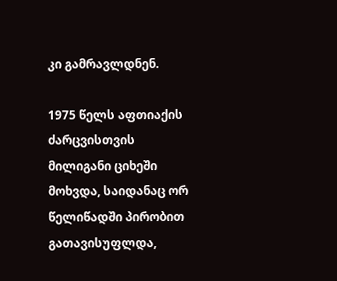კი გამრავლდნენ.

1975 წელს აფთიაქის ძარცვისთვის მილიგანი ციხეში მოხვდა, საიდანაც ორ წელიწადში პირობით გათავისუფლდა,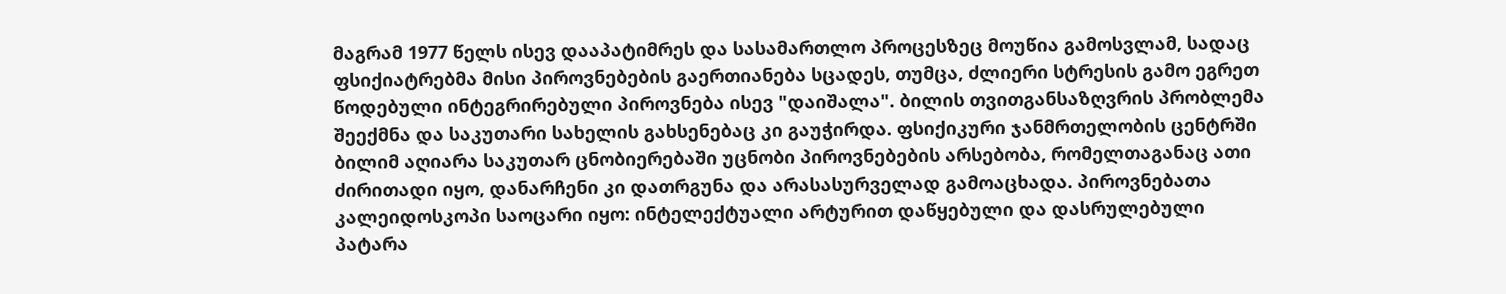მაგრამ 1977 წელს ისევ დააპატიმრეს და სასამართლო პროცესზეც მოუწია გამოსვლამ, სადაც ფსიქიატრებმა მისი პიროვნებების გაერთიანება სცადეს, თუმცა, ძლიერი სტრესის გამო ეგრეთ წოდებული ინტეგრირებული პიროვნება ისევ "დაიშალა". ბილის თვითგანსაზღვრის პრობლემა შეექმნა და საკუთარი სახელის გახსენებაც კი გაუჭირდა. ფსიქიკური ჯანმრთელობის ცენტრში ბილიმ აღიარა საკუთარ ცნობიერებაში უცნობი პიროვნებების არსებობა, რომელთაგანაც ათი ძირითადი იყო, დანარჩენი კი დათრგუნა და არასასურველად გამოაცხადა. პიროვნებათა კალეიდოსკოპი საოცარი იყო: ინტელექტუალი არტურით დაწყებული და დასრულებული პატარა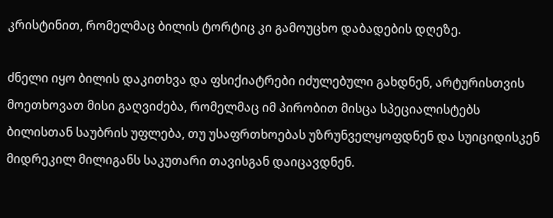კრისტინით, რომელმაც ბილის ტორტიც კი გამოუცხო დაბადების დღეზე.

ძნელი იყო ბილის დაკითხვა და ფსიქიატრები იძულებული გახდნენ, არტურისთვის მოეთხოვათ მისი გაღვიძება, რომელმაც იმ პირობით მისცა სპეციალისტებს ბილისთან საუბრის უფლება, თუ უსაფრთხოებას უზრუნველყოფდნენ და სუიციდისკენ მიდრეკილ მილიგანს საკუთარი თავისგან დაიცავდნენ.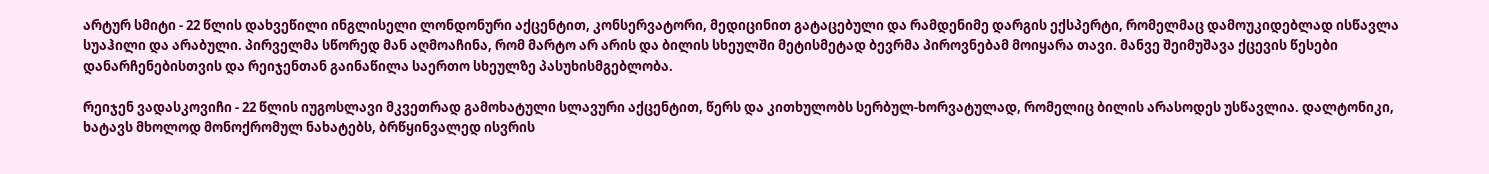არტურ სმიტი - 22 წლის დახვეწილი ინგლისელი ლონდონური აქცენტით, კონსერვატორი, მედიცინით გატაცებული და რამდენიმე დარგის ექსპერტი, რომელმაც დამოუკიდებლად ისწავლა სუაჰილი და არაბული. პირველმა სწორედ მან აღმოაჩინა, რომ მარტო არ არის და ბილის სხეულში მეტისმეტად ბევრმა პიროვნებამ მოიყარა თავი. მანვე შეიმუშავა ქცევის წესები დანარჩენებისთვის და რეიჯენთან გაინაწილა საერთო სხეულზე პასუხისმგებლობა.

რეიჯენ ვადასკოვიჩი - 22 წლის იუგოსლავი მკვეთრად გამოხატული სლავური აქცენტით, წერს და კითხულობს სერბულ-ხორვატულად, რომელიც ბილის არასოდეს უსწავლია. დალტონიკი, ხატავს მხოლოდ მონოქრომულ ნახატებს, ბრწყინვალედ ისვრის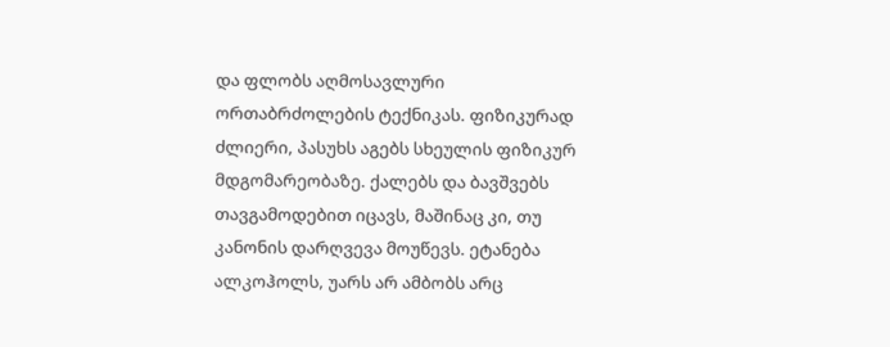და ფლობს აღმოსავლური ორთაბრძოლების ტექნიკას. ფიზიკურად ძლიერი, პასუხს აგებს სხეულის ფიზიკურ მდგომარეობაზე. ქალებს და ბავშვებს თავგამოდებით იცავს, მაშინაც კი, თუ კანონის დარღვევა მოუწევს. ეტანება ალკოჰოლს, უარს არ ამბობს არც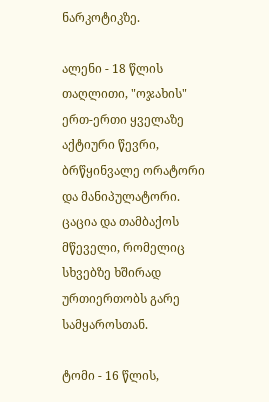ნარკოტიკზე.

ალენი - 18 წლის თაღლითი, "ოჯახის" ერთ-ერთი ყველაზე აქტიური წევრი, ბრწყინვალე ორატორი და მანიპულატორი. ცაცია და თამბაქოს მწეველი, რომელიც სხვებზე ხშირად ურთიერთობს გარე სამყაროსთან.

ტომი - 16 წლის,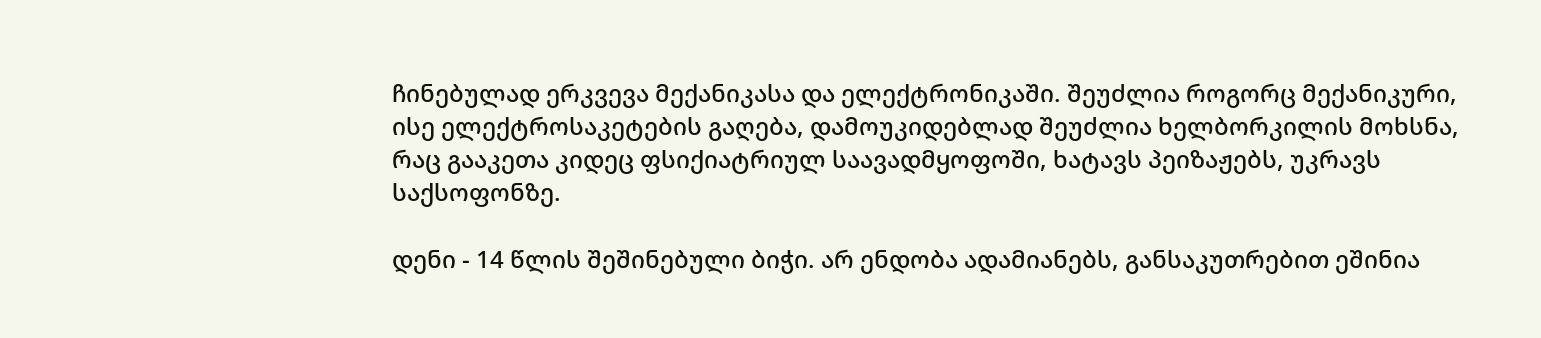ჩინებულად ერკვევა მექანიკასა და ელექტრონიკაში. შეუძლია როგორც მექანიკური, ისე ელექტროსაკეტების გაღება, დამოუკიდებლად შეუძლია ხელბორკილის მოხსნა, რაც გააკეთა კიდეც ფსიქიატრიულ საავადმყოფოში, ხატავს პეიზაჟებს, უკრავს საქსოფონზე.

დენი - 14 წლის შეშინებული ბიჭი. არ ენდობა ადამიანებს, განსაკუთრებით ეშინია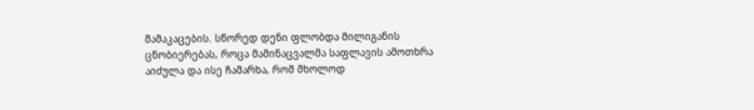მამაკაცების. სწორედ დენი ფლობდა მილიგანის ცნობიერებას, როცა მამინაცვალმა საფლავის ამოთხრა აიძულა და ისე ჩამარხა, რომ მხოლოდ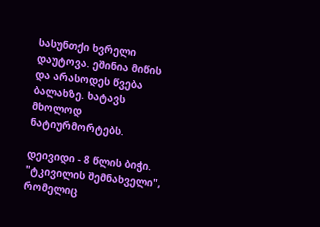სასუნთქი ხვრელი დაუტოვა. ეშინია მიწის და არასოდეს წვება ბალახზე. ხატავს მხოლოდ ნატიურმორტებს.

დეივიდი - 8 წლის ბიჭი. "ტკივილის შემნახველი", რომელიც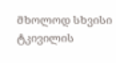მხოლოდ სხვისი ტკივილის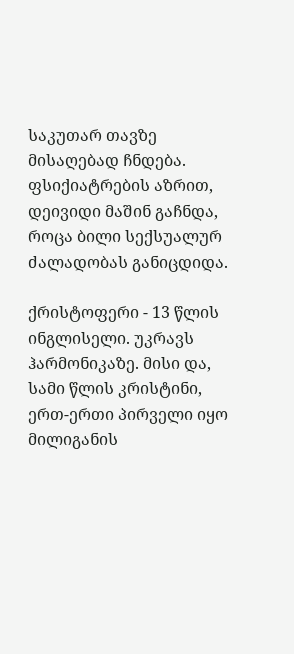საკუთარ თავზე მისაღებად ჩნდება. ფსიქიატრების აზრით, დეივიდი მაშინ გაჩნდა, როცა ბილი სექსუალურ ძალადობას განიცდიდა.

ქრისტოფერი - 13 წლის ინგლისელი. უკრავს ჰარმონიკაზე. მისი და, სამი წლის კრისტინი, ერთ-ერთი პირველი იყო მილიგანის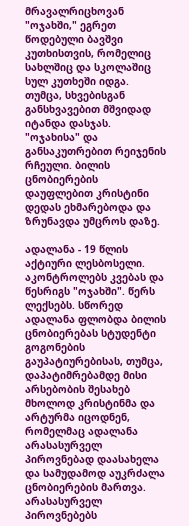მრავალრიცხოვან "ოჯახში," ეგრეთ წოდებული ბავშვი კუთხისთვის, რომელიც სახლშიც და სკოლაშიც სულ კუთხეში იდგა. თუმცა, სხვებისგან განსხვავებით მშვიდად იტანდა დასჯას. "ოჯახისა" და განსაკუთრებით რეიჯენის რჩეული. ბილის ცნობიერების დაუფლებით კრისტინი დედას ეხმარებოდა და ზრუნავდა უმცროს დაზე.

ადალანა - 19 წლის აქტიური ლესბოსელი. აკონტროლებს კვებას და წესრიგს "ოჯახში". წერს ლექსებს. სწორედ ადალანა ფლობდა ბილის ცნობიერებას სტუდენტი გოგონების გაუპატიურებისას, თუმცა, დაპატიმრებამდე მისი არსებობის შესახებ მხოლოდ კრისტინმა და არტურმა იცოდნენ, რომელმაც ადალანა არასასურველ პიროვნებად დაასახელა და სამუდამოდ აუკრძალა ცნობიერების მართვა. არასასურველ პიროვნებებს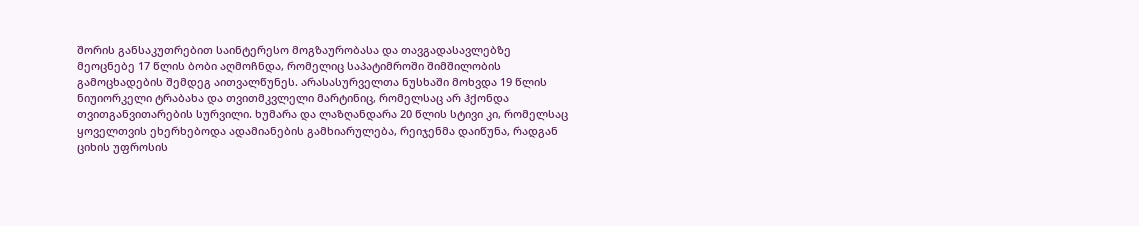შორის განსაკუთრებით საინტერესო მოგზაურობასა და თავგადასავლებზე მეოცნებე 17 წლის ბობი აღმოჩნდა, რომელიც საპატიმროში შიმშილობის გამოცხადების შემდეგ აითვალწუნეს. არასასურველთა ნუსხაში მოხვდა 19 წლის ნიუიორკელი ტრაბახა და თვითმკვლელი მარტინიც, რომელსაც არ ჰქონდა თვითგანვითარების სურვილი. ხუმარა და ლაზღანდარა 20 წლის სტივი კი, რომელსაც ყოველთვის ეხერხებოდა ადამიანების გამხიარულება, რეიჯენმა დაიწუნა, რადგან ციხის უფროსის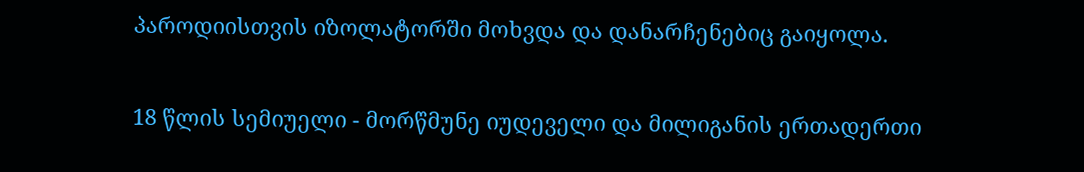პაროდიისთვის იზოლატორში მოხვდა და დანარჩენებიც გაიყოლა.

18 წლის სემიუელი - მორწმუნე იუდეველი და მილიგანის ერთადერთი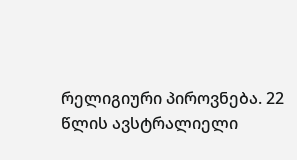რელიგიური პიროვნება. 22 წლის ავსტრალიელი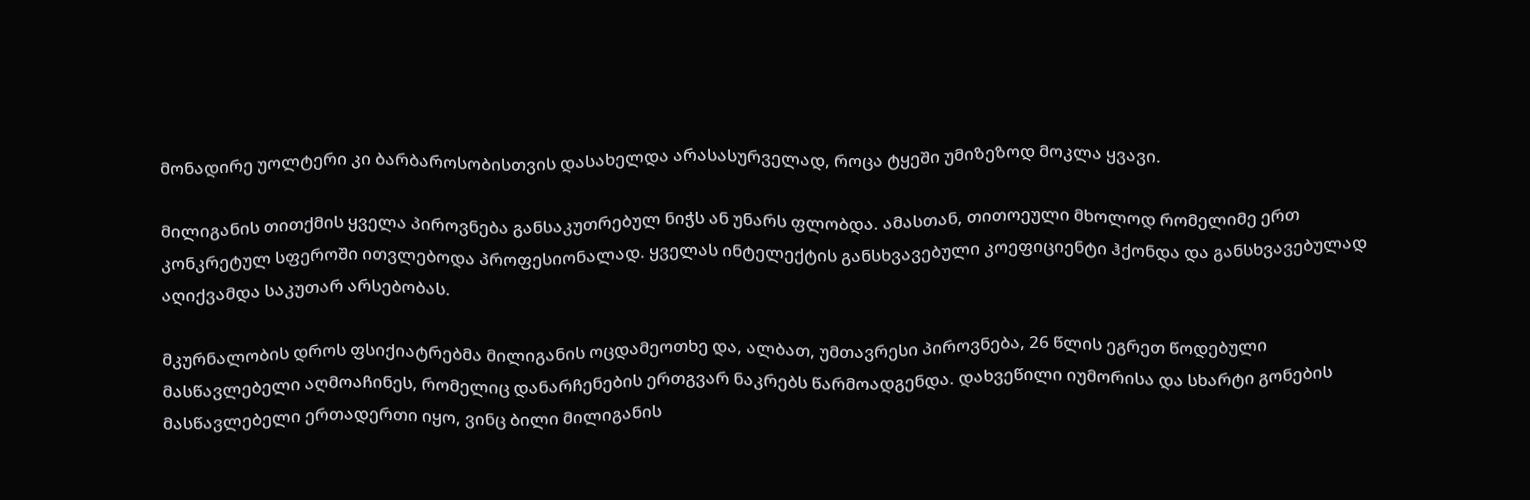მონადირე უოლტერი კი ბარბაროსობისთვის დასახელდა არასასურველად, როცა ტყეში უმიზეზოდ მოკლა ყვავი.

მილიგანის თითქმის ყველა პიროვნება განსაკუთრებულ ნიჭს ან უნარს ფლობდა. ამასთან, თითოეული მხოლოდ რომელიმე ერთ კონკრეტულ სფეროში ითვლებოდა პროფესიონალად. ყველას ინტელექტის განსხვავებული კოეფიციენტი ჰქონდა და განსხვავებულად აღიქვამდა საკუთარ არსებობას.

მკურნალობის დროს ფსიქიატრებმა მილიგანის ოცდამეოთხე და, ალბათ, უმთავრესი პიროვნება, 26 წლის ეგრეთ წოდებული მასწავლებელი აღმოაჩინეს, რომელიც დანარჩენების ერთგვარ ნაკრებს წარმოადგენდა. დახვეწილი იუმორისა და სხარტი გონების მასწავლებელი ერთადერთი იყო, ვინც ბილი მილიგანის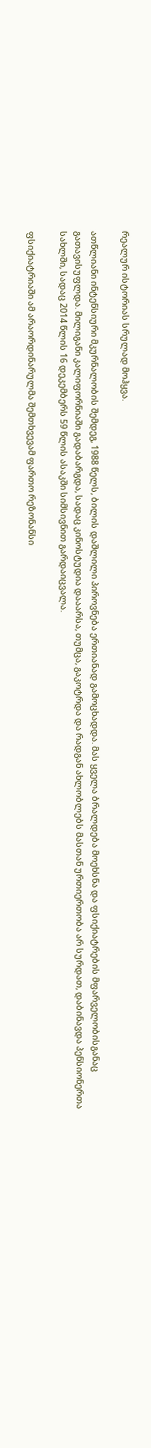რეალურ ისტორიას სრულად მოჰყვა.

ათწლიანი ინტენსიური მკურნალობის შემდეგ, 1988 წელს, ბილის დაშლილი პიროვნება ერთიანად გამოცხადდა. მას ყველა ბრალდება მოეხსნა და ფსიქიატრების მფარველობისგანაც გათავისუფლდა. მილიგანი კალიფორნიაში გადაბარგდა, სადაც კინოსტუდია დააარსა, თუმცა, გაკოტრდა და რადგან ახლობლებს მასთან ურთიერთობა არ სურდათ, დაბინავდა პენსიონერთა სახლში, სადაც 2014 წლის 16 დეკემბერს 59 წლის ასაკში სიმსივნით გარდაიცვალა.

ფსიქიატრიაში ამ არაორდინარულმა შემთხვევამ ფართო რეზონანსი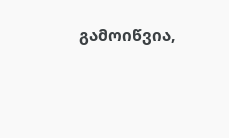გამოიწვია,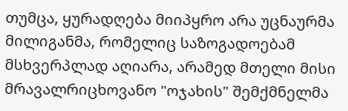თუმცა, ყურადღება მიიპყრო არა უცნაურმა მილიგანმა, რომელიც საზოგადოებამ მსხვერპლად აღიარა, არამედ მთელი მისი მრავალრიცხოვანო "ოჯახის" შემქმნელმა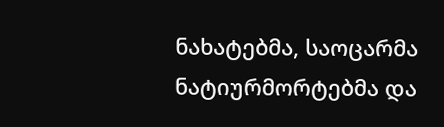ნახატებმა, საოცარმა ნატიურმორტებმა და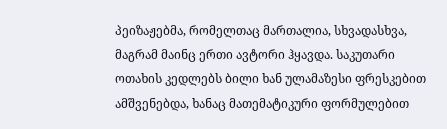პეიზაჟებმა, რომელთაც მართალია, სხვადასხვა, მაგრამ მაინც ერთი ავტორი ჰყავდა. საკუთარი ოთახის კედლებს ბილი ხან ულამაზესი ფრესკებით ამშვენებდა, ხანაც მათემატიკური ფორმულებით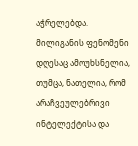აჭრელებდა. მილიგანის ფენომენი დღესაც ამოუხსნელია, თუმცა, ნათელია, რომ არაჩვეულებრივი ინტელექტისა და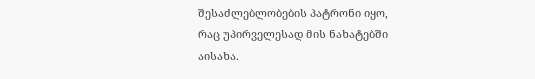შესაძლებლობების პატრონი იყო, რაც უპირველესად მის ნახატებში აისახა.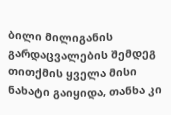ბილი მილიგანის გარდაცვალების შემდეგ თითქმის ყველა მისი ნახატი გაიყიდა, თანხა კი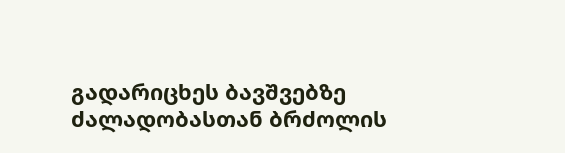გადარიცხეს ბავშვებზე ძალადობასთან ბრძოლის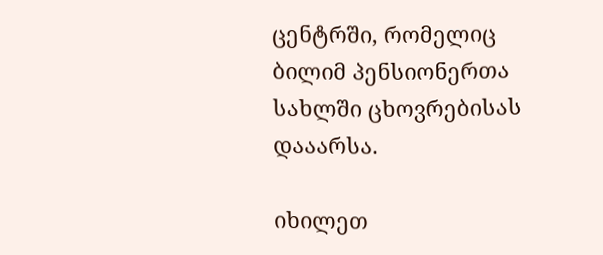ცენტრში, რომელიც ბილიმ პენსიონერთა სახლში ცხოვრებისას დააარსა.

იხილეთ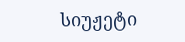სიუჟეტი